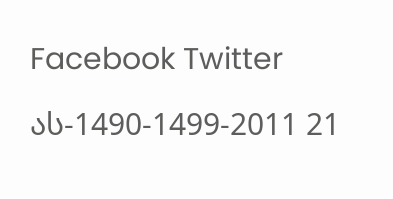Facebook Twitter

ას-1490-1499-2011 21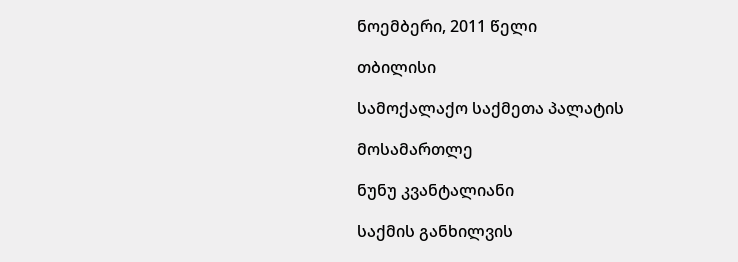ნოემბერი, 2011 წელი

თბილისი

სამოქალაქო საქმეთა პალატის

მოსამართლე

ნუნუ კვანტალიანი

საქმის განხილვის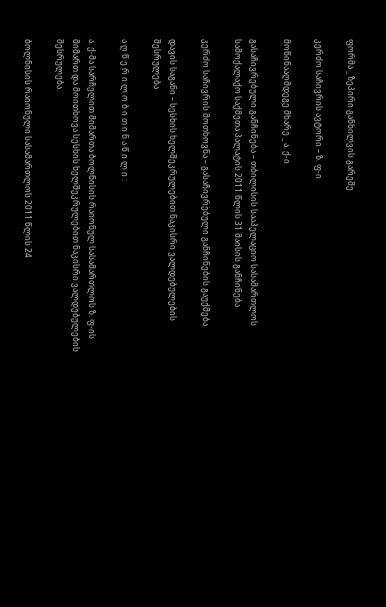ფორმა _ ზეპირი განხილვის გარეშე

კერძო საჩივრის ავტორი – ზ. ფ-ი

მოწინააღმდეგე მხარე _ ა. ქ-ი

გასაჩივრებული განჩინება – თბილისის სააპელაციო სასამართლოს სამოქალაქო საქმეთა პალატის 2011 წლის 31 მაისის განჩინება

კერძო საჩივრის მოთხოვნა – გასაჩივრებული განჩინების გაუქმება

დავის საგანი – სესხის ხელშეკრულებით ნაკისრი ვალდებულების შესრულება

ა ღ წ ე რ ი ლ ო ბ ი თ ი ნ ა წ ი ლ ი :

ა. ქ-მა სარჩელით მიმართა ბოლნისის რაიონულ სასამართლოს ზ. ფ-ის მიმართ და მოითხოვა სესხის ხელშეკრულებით ნაკისრი ვალდებულების შესრულება.

ბოლნისის რაიონული სასამართლოს 2011 წლის 24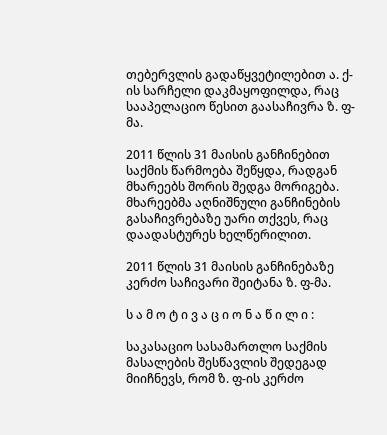თებერვლის გადაწყვეტილებით ა. ქ-ის სარჩელი დაკმაყოფილდა, რაც სააპელაციო წესით გაასაჩივრა ზ. ფ-მა.

2011 წლის 31 მაისის განჩინებით საქმის წარმოება შეწყდა, რადგან მხარეებს შორის შედგა მორიგება. მხარეებმა აღნიშნული განჩინების გასაჩივრებაზე უარი თქვეს, რაც დაადასტურეს ხელწერილით.

2011 წლის 31 მაისის განჩინებაზე კერძო საჩივარი შეიტანა ზ. ფ-მა.

ს ა მ ო ტ ი ვ ა ც ი ო ნ ა წ ი ლ ი :

საკასაციო სასამართლო საქმის მასალების შესწავლის შედეგად მიიჩნევს, რომ ზ. ფ-ის კერძო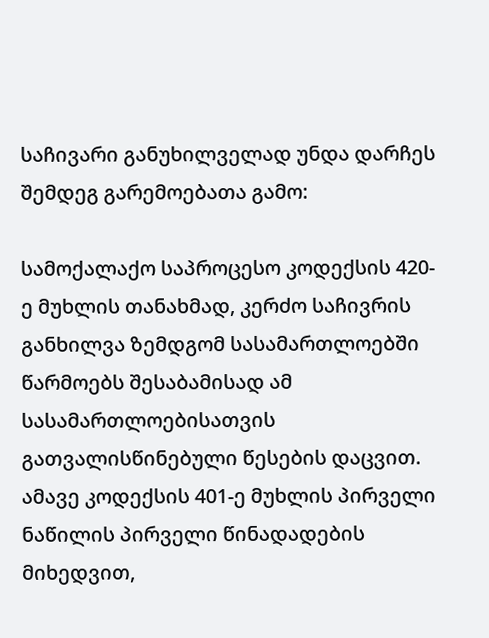საჩივარი განუხილველად უნდა დარჩეს შემდეგ გარემოებათა გამო:

სამოქალაქო საპროცესო კოდექსის 420-ე მუხლის თანახმად, კერძო საჩივრის განხილვა ზემდგომ სასამართლოებში წარმოებს შესაბამისად ამ სასამართლოებისათვის გათვალისწინებული წესების დაცვით. ამავე კოდექსის 401-ე მუხლის პირველი ნაწილის პირველი წინადადების მიხედვით,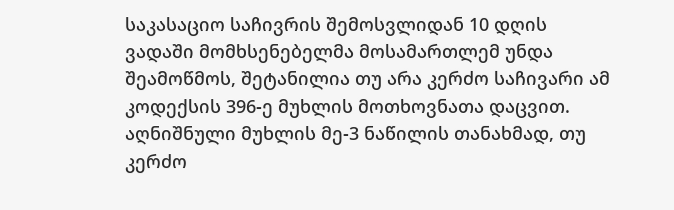საკასაციო საჩივრის შემოსვლიდან 10 დღის ვადაში მომხსენებელმა მოსამართლემ უნდა შეამოწმოს, შეტანილია თუ არა კერძო საჩივარი ამ კოდექსის 396-ე მუხლის მოთხოვნათა დაცვით. აღნიშნული მუხლის მე-3 ნაწილის თანახმად, თუ კერძო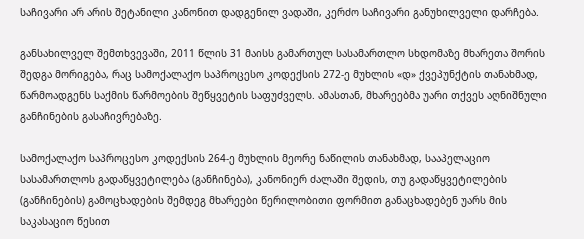საჩივარი არ არის შეტანილი კანონით დადგენილ ვადაში, კერძო საჩივარი განუხილველი დარჩება.

განსახილველ შემთხვევაში, 2011 წლის 31 მაისს გამართულ სასამართლო სხდომაზე მხარეთა შორის შედგა მორიგება, რაც სამოქალაქო საპროცესო კოდექსის 272-ე მუხლის «დ» ქვეპუნქტის თანახმად, წარმოადგენს საქმის წარმოების შეწყვეტის საფუძველს. ამასთან, მხარეებმა უარი თქვეს აღნიშნული განჩინების გასაჩივრებაზე.

სამოქალაქო საპროცესო კოდექსის 264-ე მუხლის მეორე ნაწილის თანახმად, სააპელაციო სასამართლოს გადაწყვეტილება (განჩინება), კანონიერ ძალაში შედის, თუ გადაწყვეტილების (განჩინების) გამოცხადების შემდეგ მხარეები წერილობითი ფორმით განაცხადებენ უარს მის საკასაციო წესით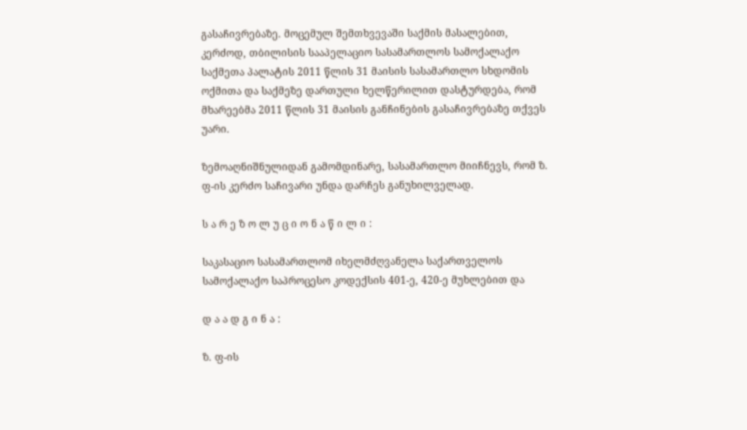გასაჩივრებაზე. მოცემულ შემთხვევაში საქმის მასალებით, კერძოდ, თბილისის სააპელაციო სასამართლოს სამოქალაქო საქმეთა პალატის 2011 წლის 31 მაისის სასამართლო სხდომის ოქმითა და საქმეზე დართული ხელწერილით დასტურდება, რომ მხარეებმა 2011 წლის 31 მაისის განჩინების გასაჩივრებაზე თქვეს უარი.

ზემოაღნიშნულიდან გამომდინარე, სასამართლო მიიჩნევს, რომ ზ. ფ-ის კერძო საჩივარი უნდა დარჩეს განუხილველად.

ს ა რ ე ზ ო ლ უ ც ი ო ნ ა წ ი ლ ი :

საკასაციო სასამართლომ იხელმძღვანელა საქართველოს სამოქალაქო საპროცესო კოდექსის 401-ე, 420-ე მუხლებით და

დ ა ა დ გ ი ნ ა :

ზ. ფ-ის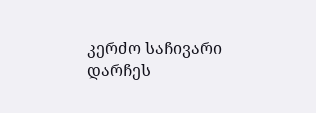კერძო საჩივარი დარჩეს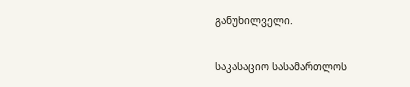განუხილველი.

საკასაციო სასამართლოს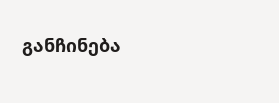განჩინება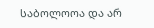საბოლოოა და არ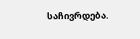საჩივრდება.